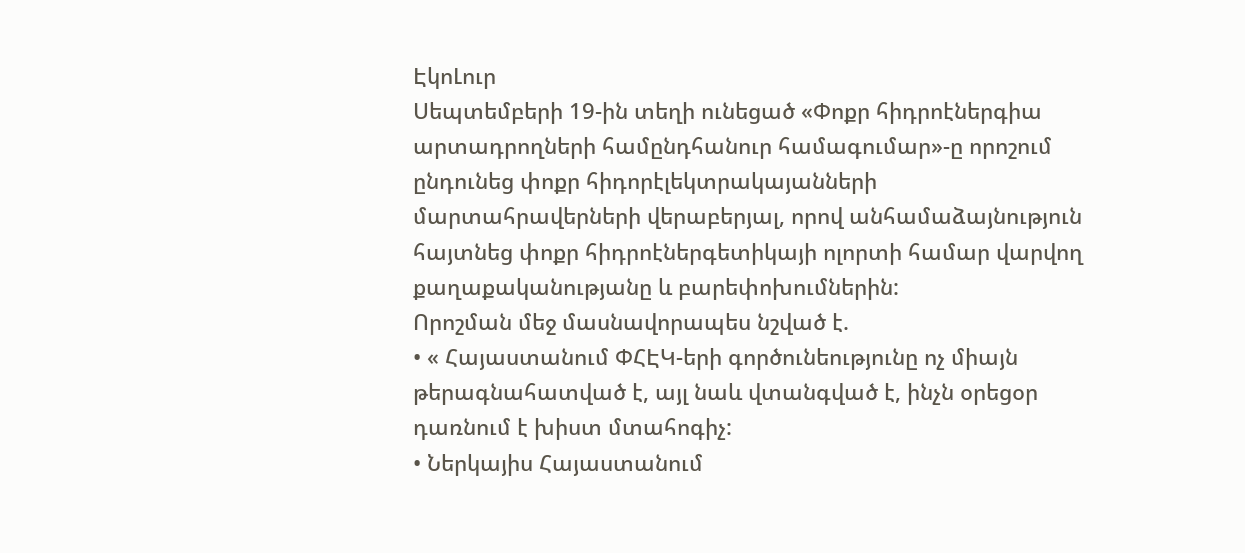ԷկոԼուր
Սեպտեմբերի 19-ին տեղի ունեցած «Փոքր հիդրոէներգիա արտադրողների համընդհանուր համագումար»-ը որոշում ընդունեց փոքր հիդորէլեկտրակայանների մարտահրավերների վերաբերյալ, որով անհամաձայնություն հայտնեց փոքր հիդրոէներգետիկայի ոլորտի համար վարվող քաղաքականությանը և բարեփոխումներին:
Որոշման մեջ մասնավորապես նշված է.
• « Հայաստանում ՓՀԷԿ-երի գործունեությունը ոչ միայն թերագնահատված է, այլ նաև վտանգված է, ինչն օրեցօր դառնում է խիստ մտահոգիչ:
• Ներկայիս Հայաստանում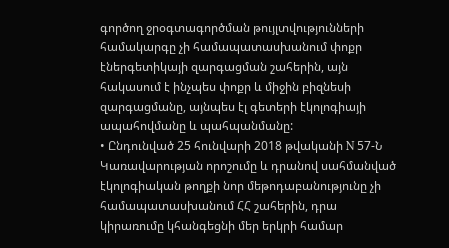գործող ջրօգտագործման թույլտվությունների համակարգը չի համապատասխանում փոքր էներգետիկայի զարգացման շահերին, այն հակասում է ինչպես փոքր և միջին բիզնեսի զարգացմանը, այնպես էլ գետերի էկոլոգիայի ապահովմանը և պահպանմանը:
• Ընդունված 25 հունվարի 2018 թվականի N 57-Ն Կառավարության որոշումը և դրանով սահմանված էկոլոգիական թողքի նոր մեթոդաբանությունը չի համապատասխանում ՀՀ շահերին, դրա կիրառումը կհանգեցնի մեր երկրի համար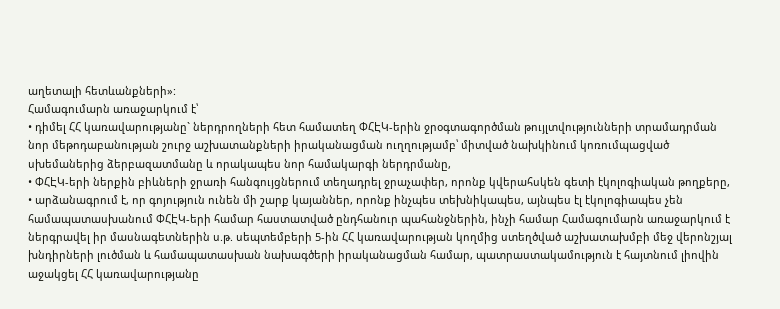աղետալի հետևանքների»:
Համագումարն առաջարկում է՝
• դիմել ՀՀ կառավարությանը` ներդրողների հետ համատեղ ՓՀԷԿ-երին ջրօգտագործման թույլտվությունների տրամադրման նոր մեթոդաբանության շուրջ աշխատանքների իրականացման ուղղությամբ՝ միտված նախկինում կոռումպացված սխեմաներից ձերբազատմանը և որակապես նոր համակարգի ներդրմանը,
• ՓՀԷԿ-երի ներքին բիևների ջրառի հանգույցներում տեղադրել ջրաչափեր, որոնք կվերահսկեն գետի էկոլոգիական թողքերը,
• արձանագրում է, որ գոյություն ունեն մի շարք կայաններ, որոնք ինչպես տեխնիկապես, այնպես էլ էկոլոգիապես չեն համապատասխանում ՓՀԷԿ-երի համար հաստատված ընդհանուր պահանջներին, ինչի համար Համագումարն առաջարկում է ներգրավել իր մասնագետներին ս.թ. սեպտեմբերի 5-ին ՀՀ կառավարության կողմից ստեղծված աշխատախմբի մեջ վերոնշյալ խնդիրների լուծման և համապատասխան նախագծերի իրականացման համար, պատրաստակամություն է հայտնում լիովին աջակցել ՀՀ կառավարությանը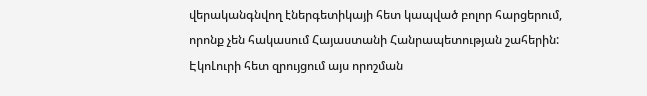վերականգնվող էներգետիկայի հետ կապված բոլոր հարցերում, որոնք չեն հակասում Հայաստանի Հանրապետության շահերին:
ԷկոԼուրի հետ զրույցում այս որոշման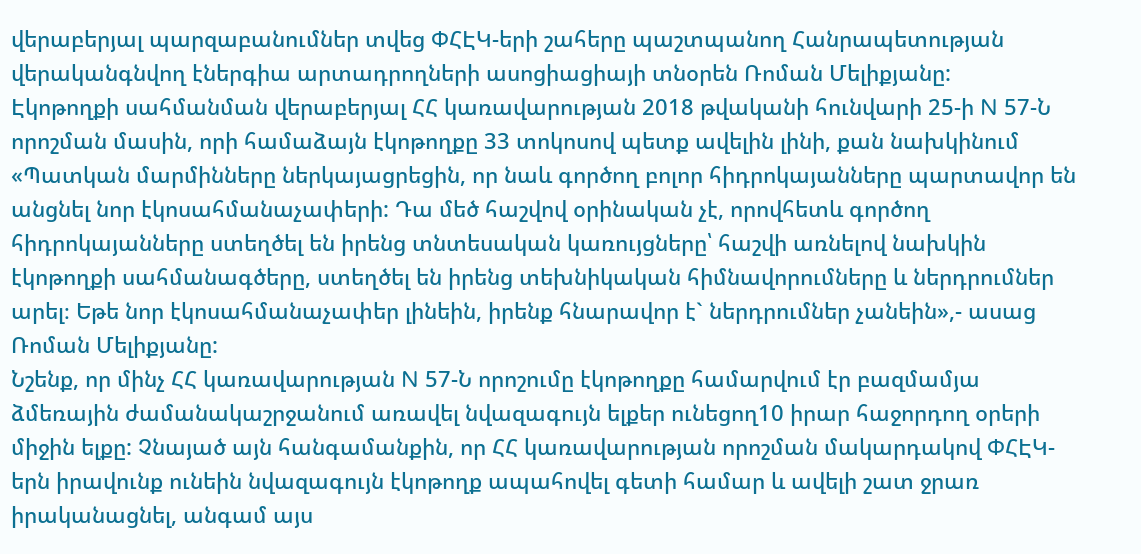վերաբերյալ պարզաբանումներ տվեց ՓՀԷԿ-երի շահերը պաշտպանող Հանրապետության վերականգնվող էներգիա արտադրողների ասոցիացիայի տնօրեն Ռոման Մելիքյանը:
Էկոթողքի սահմանման վերաբերյալ ՀՀ կառավարության 2018 թվականի հունվարի 25-ի N 57-Ն որոշման մասին, որի համաձայն էկոթողքը 33 տոկոսով պետք ավելին լինի, քան նախկինում
«Պատկան մարմինները ներկայացրեցին, որ նաև գործող բոլոր հիդրոկայանները պարտավոր են անցնել նոր էկոսահմանաչափերի: Դա մեծ հաշվով օրինական չէ, որովհետև գործող հիդրոկայանները ստեղծել են իրենց տնտեսական կառույցները՝ հաշվի առնելով նախկին էկոթողքի սահմանագծերը, ստեղծել են իրենց տեխնիկական հիմնավորումները և ներդրումներ արել։ Եթե նոր էկոսահմանաչափեր լինեին, իրենք հնարավոր է` ներդրումներ չանեին»,- ասաց Ռոման Մելիքյանը:
Նշենք, որ մինչ ՀՀ կառավարության N 57-Ն որոշումը էկոթողքը համարվում էր բազմամյա ձմեռային ժամանակաշրջանում առավել նվազագույն ելքեր ունեցող10 իրար հաջորդող օրերի միջին ելքը: Չնայած այն հանգամանքին, որ ՀՀ կառավարության որոշման մակարդակով ՓՀԷԿ-երն իրավունք ունեին նվազագույն էկոթողք ապահովել գետի համար և ավելի շատ ջրառ իրականացնել, անգամ այս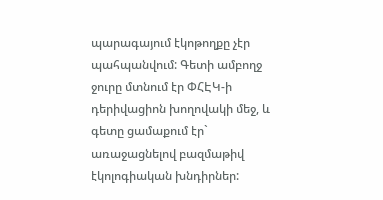պարագայում էկոթողքը չէր պահպանվում: Գետի ամբողջ ջուրը մտնում էր ՓՀԷԿ-ի դերիվացիոն խողովակի մեջ, և գետը ցամաքում էր` առաջացնելով բազմաթիվ էկոլոգիական խնդիրներ: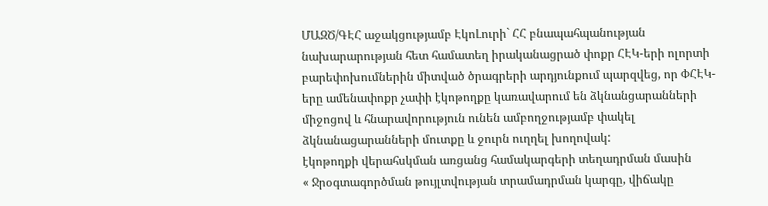ՄԱԶԾ/ԳԷՀ աջակցությամբ ԷկոԼուրի` ՀՀ բնապահպանության նախարարության հետ համատեղ իրականացրած փոքր ՀԷԿ-երի ոլորտի բարեփոխումներին միտված ծրագրերի արդյունքում պարզվեց, որ ՓՀԷԿ-երը ամենափոքր չափի էկոթողքը կառավարում են ձկնանցարանների միջոցով և հնարավորություն ունեն ամբողջությամբ փակել ձկնանացարանների մուտքը և ջուրն ուղղել խողովակ:
էկոթողքի վերահսկման առցանց համակարգերի տեղադրման մասին
« Ջրօգտագործման թույլտվության տրամադրման կարգը, վիճակը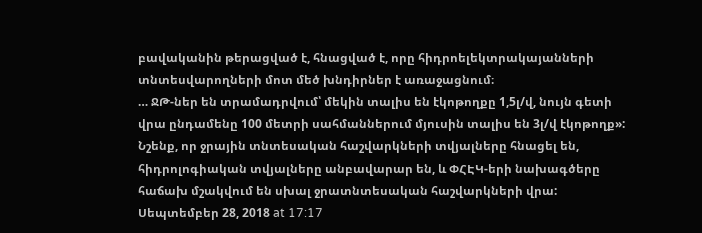բավականին թերացված է, հնացված է, որը հիդրոելեկտրակայանների տնտեսվարողների մոտ մեծ խնդիրներ է առաջացնում։
… ՋԹ-ներ են տրամադրվում՝ մեկին տալիս են էկոթողքը 1,5լ/վ, նույն գետի վրա ընդամենը 100 մետրի սահմաններում մյուսին տալիս են 3լ/վ էկոթողք»:
Նշենք, որ ջրային տնտեսական հաշվարկների տվյալները հնացել են, հիդրոլոգիական տվյալները անբավարար են, և ՓՀԷԿ-երի նախագծերը հաճախ մշակվում են սխալ ջրատնտեսական հաշվարկների վրա:
Սեպտեմբեր 28, 2018 at 17:17